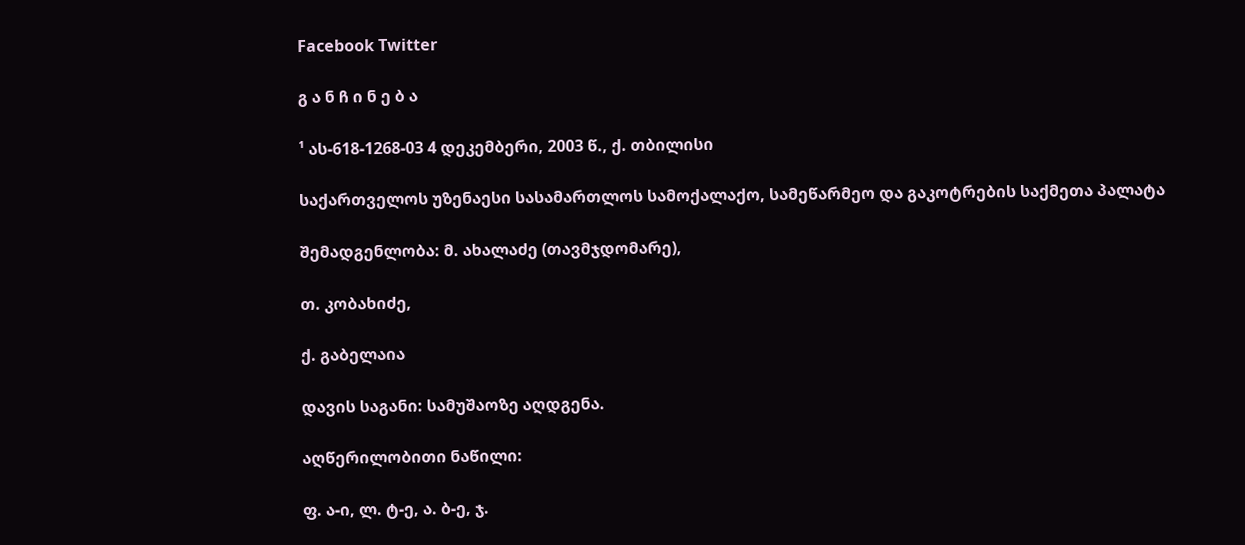Facebook Twitter

გ ა ნ ჩ ი ნ ე ბ ა

¹ ას-618-1268-03 4 დეკემბერი, 2003 წ., ქ. თბილისი

საქართველოს უზენაესი სასამართლოს სამოქალაქო, სამეწარმეო და გაკოტრების საქმეთა პალატა

შემადგენლობა: მ. ახალაძე (თავმჯდომარე),

თ. კობახიძე,

ქ. გაბელაია

დავის საგანი: სამუშაოზე აღდგენა.

აღწერილობითი ნაწილი:

ფ. ა-ი, ლ. ტ-ე, ა. ბ-ე, ჯ.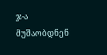ჯ-ა მუშაობდნენ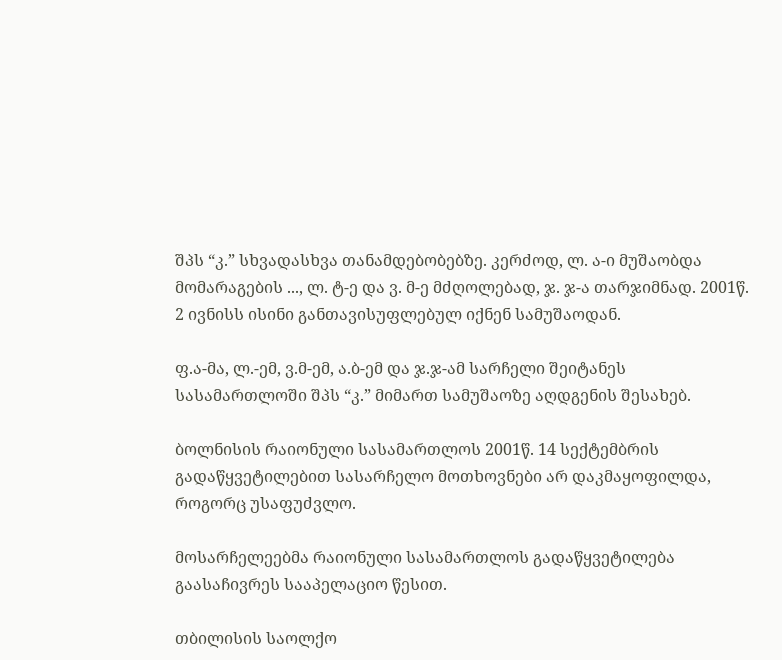შპს “კ.” სხვადასხვა თანამდებობებზე. კერძოდ, ლ. ა-ი მუშაობდა მომარაგების ..., ლ. ტ-ე და ვ. მ-ე მძღოლებად, ჯ. ჯ-ა თარჯიმნად. 2001წ. 2 ივნისს ისინი განთავისუფლებულ იქნენ სამუშაოდან.

ფ.ა-მა, ლ.-ემ, ვ.მ-ემ, ა.ბ-ემ და ჯ.ჯ-ამ სარჩელი შეიტანეს სასამართლოში შპს “კ.” მიმართ სამუშაოზე აღდგენის შესახებ.

ბოლნისის რაიონული სასამართლოს 2001წ. 14 სექტემბრის გადაწყვეტილებით სასარჩელო მოთხოვნები არ დაკმაყოფილდა, როგორც უსაფუძვლო.

მოსარჩელეებმა რაიონული სასამართლოს გადაწყვეტილება გაასაჩივრეს სააპელაციო წესით.

თბილისის საოლქო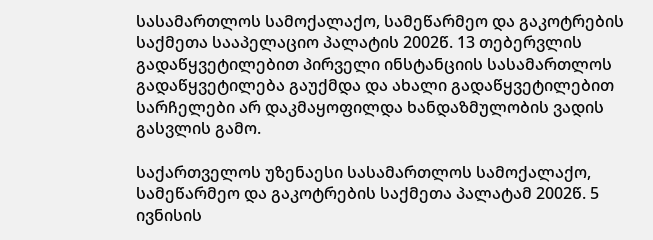სასამართლოს სამოქალაქო, სამეწარმეო და გაკოტრების საქმეთა სააპელაციო პალატის 2002წ. 13 თებერვლის გადაწყვეტილებით პირველი ინსტანციის სასამართლოს გადაწყვეტილება გაუქმდა და ახალი გადაწყვეტილებით სარჩელები არ დაკმაყოფილდა ხანდაზმულობის ვადის გასვლის გამო.

საქართველოს უზენაესი სასამართლოს სამოქალაქო, სამეწარმეო და გაკოტრების საქმეთა პალატამ 2002წ. 5 ივნისის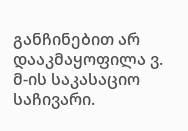განჩინებით არ დააკმაყოფილა ვ. მ-ის საკასაციო საჩივარი.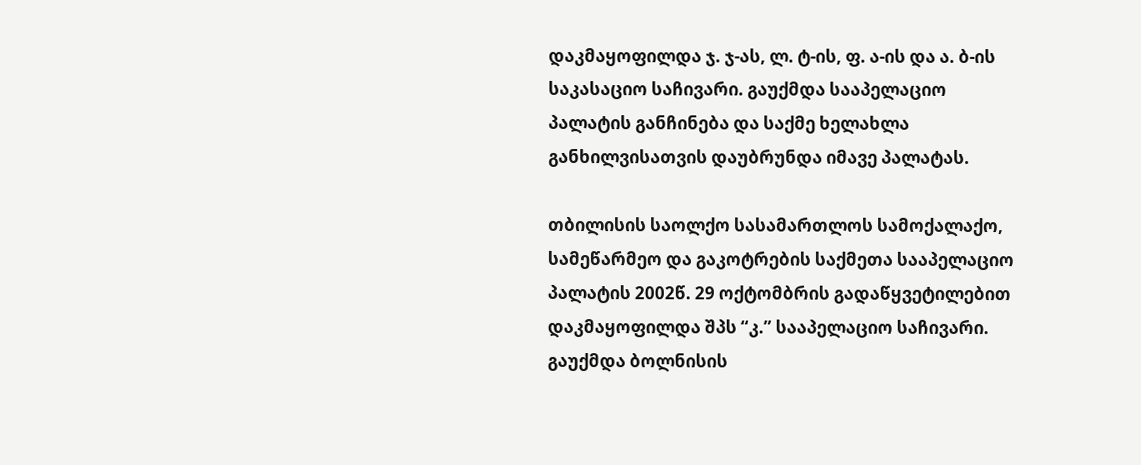დაკმაყოფილდა ჯ. ჯ-ას, ლ. ტ-ის, ფ. ა-ის და ა. ბ-ის საკასაციო საჩივარი. გაუქმდა სააპელაციო პალატის განჩინება და საქმე ხელახლა განხილვისათვის დაუბრუნდა იმავე პალატას.

თბილისის საოლქო სასამართლოს სამოქალაქო, სამეწარმეო და გაკოტრების საქმეთა სააპელაციო პალატის 2002წ. 29 ოქტომბრის გადაწყვეტილებით დაკმაყოფილდა შპს “კ.” სააპელაციო საჩივარი. გაუქმდა ბოლნისის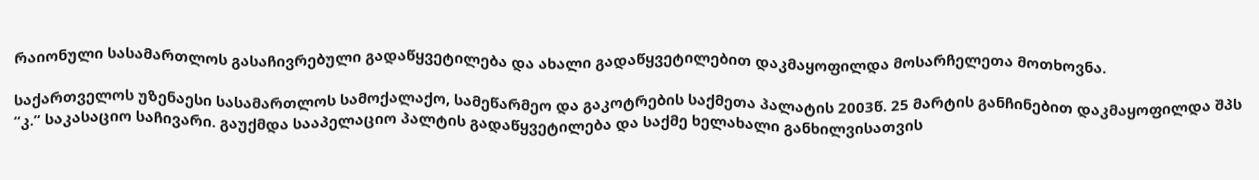რაიონული სასამართლოს გასაჩივრებული გადაწყვეტილება და ახალი გადაწყვეტილებით დაკმაყოფილდა მოსარჩელეთა მოთხოვნა.

საქართველოს უზენაესი სასამართლოს სამოქალაქო, სამეწარმეო და გაკოტრების საქმეთა პალატის 2003წ. 25 მარტის განჩინებით დაკმაყოფილდა შპს “კ.” საკასაციო საჩივარი. გაუქმდა სააპელაციო პალტის გადაწყვეტილება და საქმე ხელახალი განხილვისათვის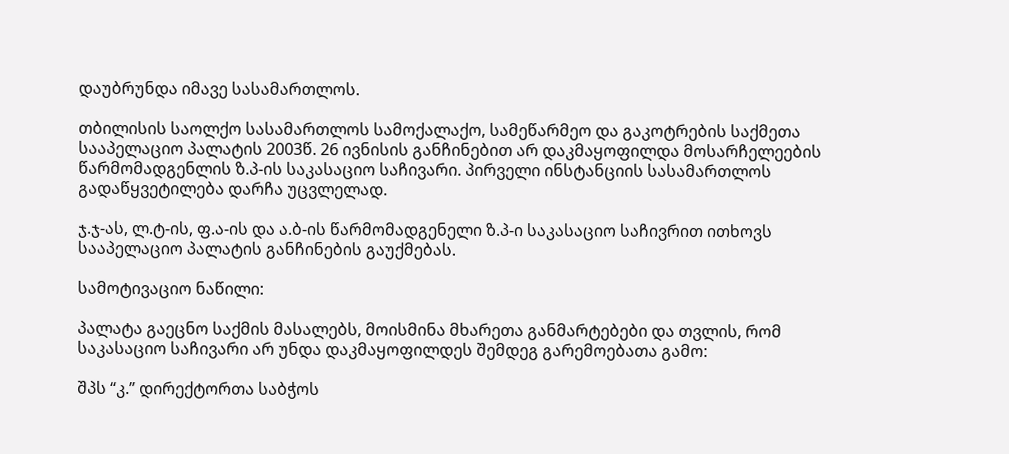დაუბრუნდა იმავე სასამართლოს.

თბილისის საოლქო სასამართლოს სამოქალაქო, სამეწარმეო და გაკოტრების საქმეთა სააპელაციო პალატის 2003წ. 26 ივნისის განჩინებით არ დაკმაყოფილდა მოსარჩელეების წარმომადგენლის ზ.პ-ის საკასაციო საჩივარი. პირველი ინსტანციის სასამართლოს გადაწყვეტილება დარჩა უცვლელად.

ჯ.ჯ-ას, ლ.ტ-ის, ფ.ა-ის და ა.ბ-ის წარმომადგენელი ზ.პ-ი საკასაციო საჩივრით ითხოვს სააპელაციო პალატის განჩინების გაუქმებას.

სამოტივაციო ნაწილი:

პალატა გაეცნო საქმის მასალებს, მოისმინა მხარეთა განმარტებები და თვლის, რომ საკასაციო საჩივარი არ უნდა დაკმაყოფილდეს შემდეგ გარემოებათა გამო:

შპს “კ.” დირექტორთა საბჭოს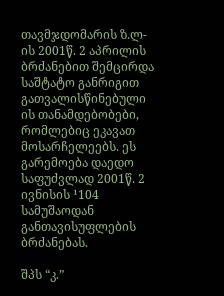თავმჯდომარის ზ.ლ-ის 2001წ. 2 აპრილის ბრძანებით შემცირდა საშტატო განრიგით გათვალისწინებული ის თანამდებობები, რომლებიც ეკავათ მოსარჩელეებს. ეს გარემოება დაედო საფუძვლად 2001წ. 2 ივნისის ¹104 სამუშაოდან განთავისუფლების ბრძანებას.

შპს “კ.”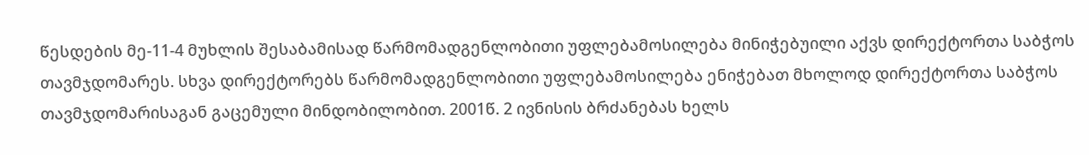წესდების მე-11-4 მუხლის შესაბამისად წარმომადგენლობითი უფლებამოსილება მინიჭებუილი აქვს დირექტორთა საბჭოს თავმჯდომარეს. სხვა დირექტორებს წარმომადგენლობითი უფლებამოსილება ენიჭებათ მხოლოდ დირექტორთა საბჭოს თავმჯდომარისაგან გაცემული მინდობილობით. 2001წ. 2 ივნისის ბრძანებას ხელს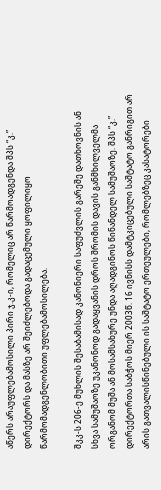აწერს არაუფლებამოსილი პირი ჯ.კ-ი, რომელიც არ წარმოადგენდა შპს “კ.” დირექტორს და მასზე არ შეიძლებოდა გადაცემული ყოფილიყო წარმომადგენლობითი უფლებამოსილება.

შკკ-ს 206-ე მუხლის შესაბამისად კანონიერი საფუძვლის გარეშე დათხოვნის ან სხვა სამუშაოზე უკანონოდ გადაყვანის დროს შრომის დავის განმხილველმა ორგანომ მუშა ან მოსამსახურე უნდა აღადგინოს წინანდელ სამუშაოზე. შპს “კ.” დირექტორთა საბჭოს მიერ 2003წ. 16 ივნისს დამტკიცებული საშტატო განრიგით არ არის გათვალისწინებული ის საშტატო ერთეულები, რომლებზეც კასატორები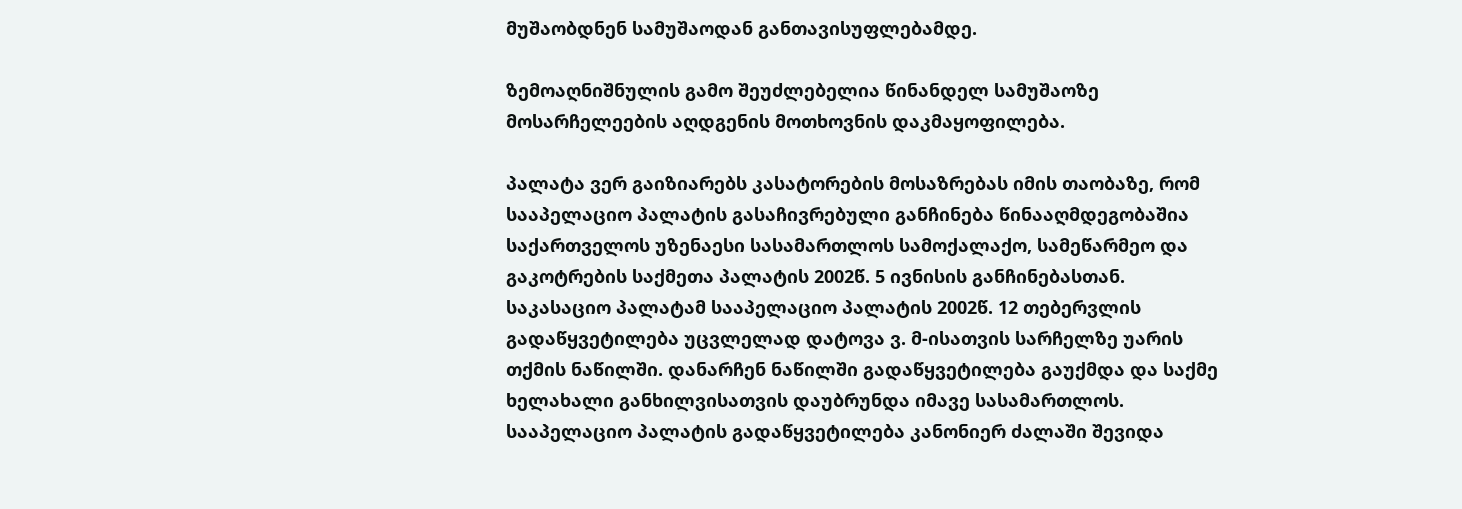მუშაობდნენ სამუშაოდან განთავისუფლებამდე.

ზემოაღნიშნულის გამო შეუძლებელია წინანდელ სამუშაოზე მოსარჩელეების აღდგენის მოთხოვნის დაკმაყოფილება.

პალატა ვერ გაიზიარებს კასატორების მოსაზრებას იმის თაობაზე, რომ სააპელაციო პალატის გასაჩივრებული განჩინება წინააღმდეგობაშია საქართველოს უზენაესი სასამართლოს სამოქალაქო, სამეწარმეო და გაკოტრების საქმეთა პალატის 2002წ. 5 ივნისის განჩინებასთან. საკასაციო პალატამ სააპელაციო პალატის 2002წ. 12 თებერვლის გადაწყვეტილება უცვლელად დატოვა ვ. მ-ისათვის სარჩელზე უარის თქმის ნაწილში. დანარჩენ ნაწილში გადაწყვეტილება გაუქმდა და საქმე ხელახალი განხილვისათვის დაუბრუნდა იმავე სასამართლოს. სააპელაციო პალატის გადაწყვეტილება კანონიერ ძალაში შევიდა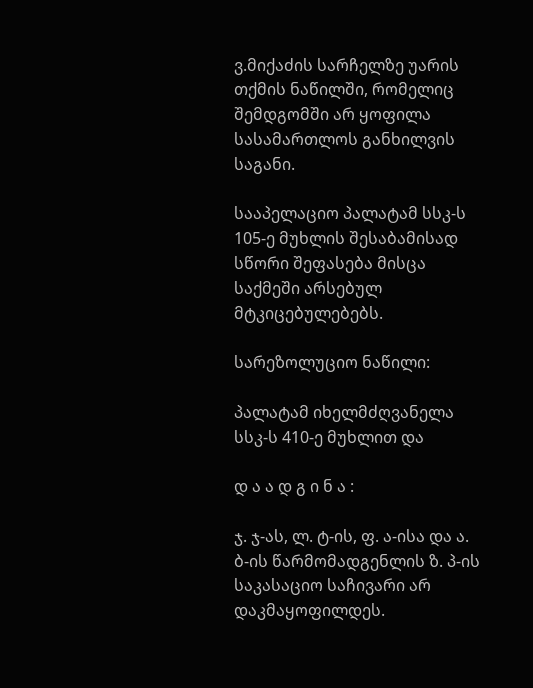ვ.მიქაძის სარჩელზე უარის თქმის ნაწილში, რომელიც შემდგომში არ ყოფილა სასამართლოს განხილვის საგანი.

სააპელაციო პალატამ სსკ-ს 105-ე მუხლის შესაბამისად სწორი შეფასება მისცა საქმეში არსებულ მტკიცებულებებს.

სარეზოლუციო ნაწილი:

პალატამ იხელმძღვანელა სსკ-ს 410-ე მუხლით და

დ ა ა დ გ ი ნ ა :

ჯ. ჯ-ას, ლ. ტ-ის, ფ. ა-ისა და ა. ბ-ის წარმომადგენლის ზ. პ-ის საკასაციო საჩივარი არ დაკმაყოფილდეს.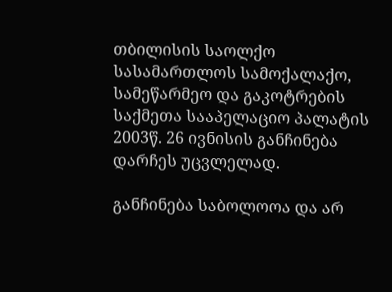თბილისის საოლქო სასამართლოს სამოქალაქო, სამეწარმეო და გაკოტრების საქმეთა სააპელაციო პალატის 2003წ. 26 ივნისის განჩინება დარჩეს უცვლელად.

განჩინება საბოლოოა და არ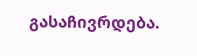გასაჩივრდება.